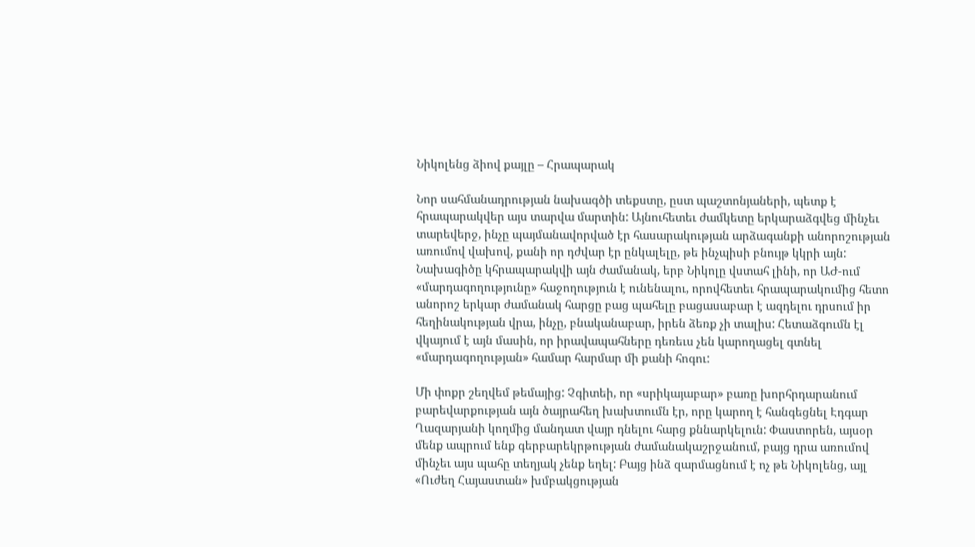Նիկոլենց ձիով քայլը – Հրապարակ

Նոր սահմանադրության նախագծի տեքստը, ըստ պաշտոնյաների, պետք է հրապարակվեր այս տարվա մարտին: Այնուհետեւ ժամկետը երկարաձգվեց մինչեւ տարեվերջ, ինչը պայմանավորված էր հասարակության արձագանքի անորոշության առումով վախով, քանի որ դժվար էր ընկալելը, թե ինչպիսի բնույթ կկրի այն: Նախագիծը կհրապարակվի այն ժամանակ, երբ Նիկոլը վստահ լինի, որ ԱԺ-ում «մարդագողությունը» հաջողություն է ունենալու, որովհետեւ հրապարակումից հետո անորոշ երկար ժամանակ հարցը բաց պահելը բացասաբար է ազդելու դրսում իր հեղինակության վրա, ինչը, բնականաբար, իրեն ձեռք չի տալիս: Հետաձգումն էլ վկայում է այն մասին, որ իրավապահները դեռեւս չեն կարողացել գտնել «մարդագողության» համար հարմար մի քանի հոգու:

Մի փոքր շեղվեմ թեմայից: Չգիտեի, որ «սրիկայաբար» բառը խորհրդարանում բարեվարքության այն ծայրահեղ խախտումն էր, որը կարող է հանգեցնել Էդգար Ղազարյանի կողմից մանդատ վայր դնելու հարց քննարկելուն: Փաստորեն, այսօր մենք ապրում ենք գերբարեկրթության ժամանակաշրջանում, բայց դրա առումով մինչեւ այս պահը տեղյակ չենք եղել: Բայց ինձ զարմացնում է ոչ թե Նիկոլենց, այլ «Ուժեղ Հայաստան» խմբակցության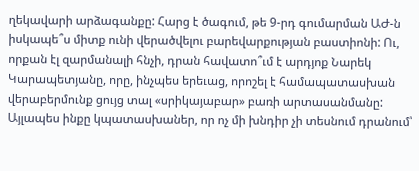ղեկավարի արձագանքը: Հարց է ծագում, թե 9-րդ գումարման ԱԺ-ն իսկապե՞ս միտք ունի վերածվելու բարեվարքության բաստիոնի: Ու, որքան էլ զարմանալի հնչի, դրան հավատո՞ւմ է արդյոք Նարեկ Կարապետյանը, որը, ինչպես երեւաց, որոշել է համապատասխան վերաբերմունք ցույց տալ «սրիկայաբար» բառի արտասանմանը: Այլապես ինքը կպատասխաներ, որ ոչ մի խնդիր չի տեսնում դրանում՝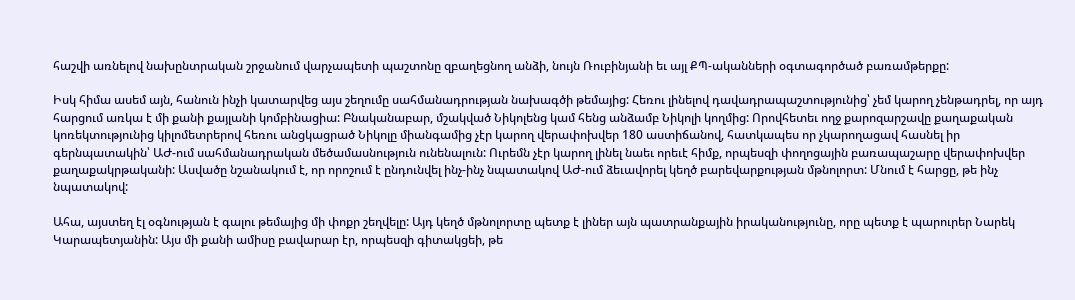հաշվի առնելով նախընտրական շրջանում վարչապետի պաշտոնը զբաղեցնող անձի, նույն Ռուբինյանի եւ այլ ՔՊ-ականների օգտագործած բառամթերքը:

Իսկ հիմա ասեմ այն, հանուն ինչի կատարվեց այս շեղումը սահմանադրության նախագծի թեմայից: Հեռու լինելով դավադրապաշտությունից՝ չեմ կարող չենթադրել, որ այդ հարցում առկա է մի քանի քայլանի կոմբինացիա: Բնականաբար, մշակված Նիկոլենց կամ հենց անձամբ Նիկոլի կողմից: Որովհետեւ ողջ քարոզարշավը քաղաքական կոռեկտությունից կիլոմետրերով հեռու անցկացրած Նիկոլը միանգամից չէր կարող վերափոխվեր 180 աստիճանով, հատկապես որ չկարողացավ հասնել իր գերնպատակին՝ ԱԺ-ում սահմանադրական մեծամասնություն ունենալուն: Ուրեմն չէր կարող լինել նաեւ որեւէ հիմք, որպեսզի փողոցային բառապաշարը վերափոխվեր քաղաքակրթականի: Ասվածը նշանակում է, որ որոշում է ընդունվել ինչ-ինչ նպատակով ԱԺ-ում ձեւավորել կեղծ բարեվարքության մթնոլորտ: Մնում է հարցը, թե ինչ նպատակով:

Ահա, այստեղ էլ օգնության է գալու թեմայից մի փոքր շեղվելը: Այդ կեղծ մթնոլորտը պետք է լիներ այն պատրանքային իրականությունը, որը պետք է պարուրեր Նարեկ Կարապետյանին: Այս մի քանի ամիսը բավարար էր, որպեսզի գիտակցեի, թե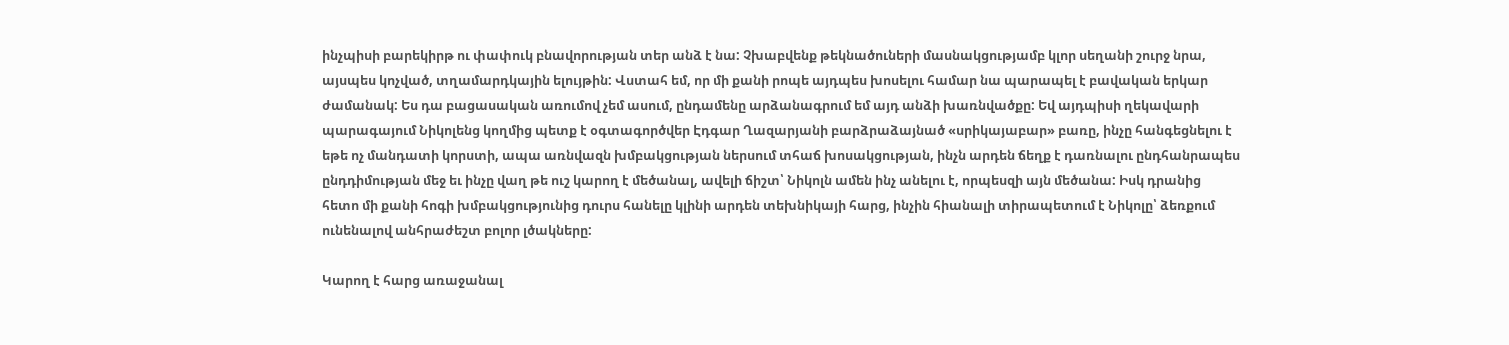ինչպիսի բարեկիրթ ու փափուկ բնավորության տեր անձ է նա: Չխաբվենք թեկնածուների մասնակցությամբ կլոր սեղանի շուրջ նրա, այսպես կոչված, տղամարդկային ելույթին: Վստահ եմ, որ մի քանի րոպե այդպես խոսելու համար նա պարապել է բավական երկար ժամանակ: Ես դա բացասական առումով չեմ ասում, ընդամենը արձանագրում եմ այդ անձի խառնվածքը: Եվ այդպիսի ղեկավարի պարագայում Նիկոլենց կողմից պետք է օգտագործվեր Էդգար Ղազարյանի բարձրաձայնած «սրիկայաբար» բառը, ինչը հանգեցնելու է եթե ոչ մանդատի կորստի, ապա առնվազն խմբակցության ներսում տհաճ խոսակցության, ինչն արդեն ճեղք է դառնալու ընդհանրապես ընդդիմության մեջ եւ ինչը վաղ թե ուշ կարող է մեծանալ, ավելի ճիշտ՝ Նիկոլն ամեն ինչ անելու է, որպեսզի այն մեծանա: Իսկ դրանից հետո մի քանի հոգի խմբակցությունից դուրս հանելը կլինի արդեն տեխնիկայի հարց, ինչին հիանալի տիրապետում է Նիկոլը՝ ձեռքում ունենալով անհրաժեշտ բոլոր լծակները:

Կարող է հարց առաջանալ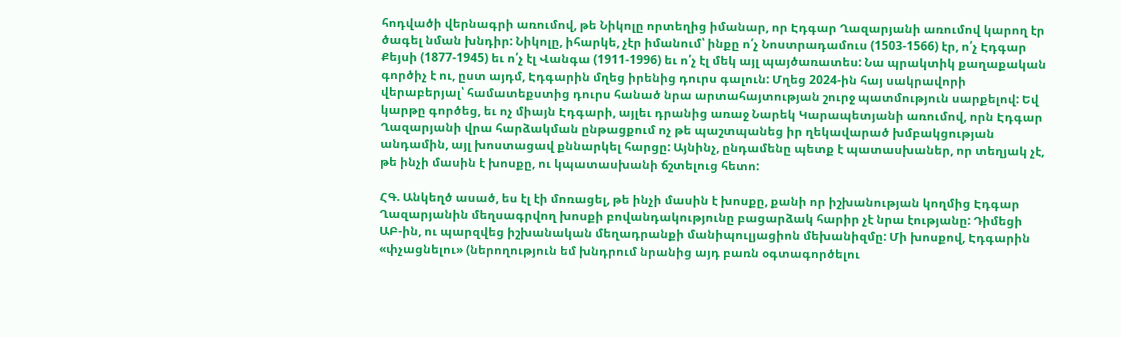հոդվածի վերնագրի առումով, թե Նիկոլը որտեղից իմանար, որ Էդգար Ղազարյանի առումով կարող էր ծագել նման խնդիր: Նիկոլը, իհարկե, չէր իմանում՝ ինքը ո՛չ Նոստրադամուս (1503-1566) էր, ո՛չ Էդգար Քեյսի (1877-1945) եւ ո՛չ էլ Վանգա (1911-1996) եւ ո՛չ էլ մեկ այլ պայծառատես: Նա պրակտիկ քաղաքական գործիչ է ու, ըստ այդմ, Էդգարին մղեց իրենից դուրս գալուն: Մղեց 2024-ին հայ սակրավորի վերաբերյալ՝ համատեքստից դուրս հանած նրա արտահայտության շուրջ պատմություն սարքելով: Եվ կարթը գործեց, եւ ոչ միայն Էդգարի, այլեւ դրանից առաջ Նարեկ Կարապետյանի առումով, որն Էդգար Ղազարյանի վրա հարձակման ընթացքում ոչ թե պաշտպանեց իր ղեկավարած խմբակցության անդամին, այլ խոստացավ քննարկել հարցը: Այնինչ, ընդամենը պետք է պատասխաներ, որ տեղյակ չէ, թե ինչի մասին է խոսքը, ու կպատասխանի ճշտելուց հետո:

ՀԳ. Անկեղծ ասած, ես էլ էի մոռացել, թե ինչի մասին է խոսքը, քանի որ իշխանության կողմից Էդգար Ղազարյանին մեղսագրվող խոսքի բովանդակությունը բացարձակ հարիր չէ նրա էությանը: Դիմեցի ԱԲ-ին, ու պարզվեց իշխանական մեղադրանքի մանիպուլյացիոն մեխանիզմը: Մի խոսքով, Էդգարին «փչացնելու» (ներողություն եմ խնդրում նրանից այդ բառն օգտագործելու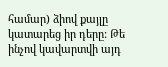համար) ձիով քայլը կատարեց իր դերը: Թե ինչով կավարտվի այդ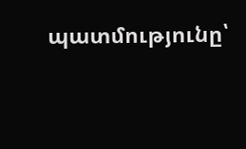պատմությունը՝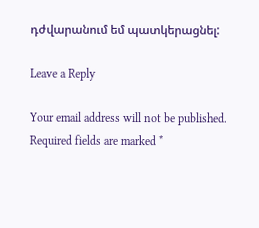դժվարանում եմ պատկերացնել:

Leave a Reply

Your email address will not be published. Required fields are marked *